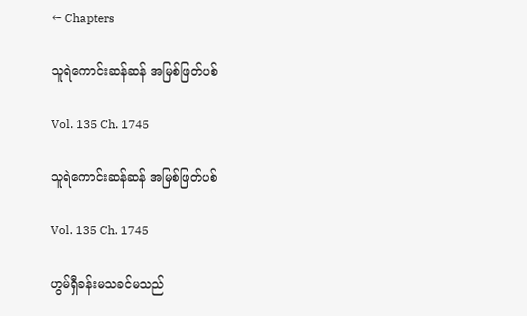← Chapters

သူရဲကောင်းဆန်ဆန် အမြစ်ဖြတ်ပစ်

Vol. 135 Ch. 1745

သူရဲကောင်းဆန်ဆန် အမြစ်ဖြတ်ပစ်

Vol. 135 Ch. 1745

ဟွမ်ရှီခန်းမသခင်မသည်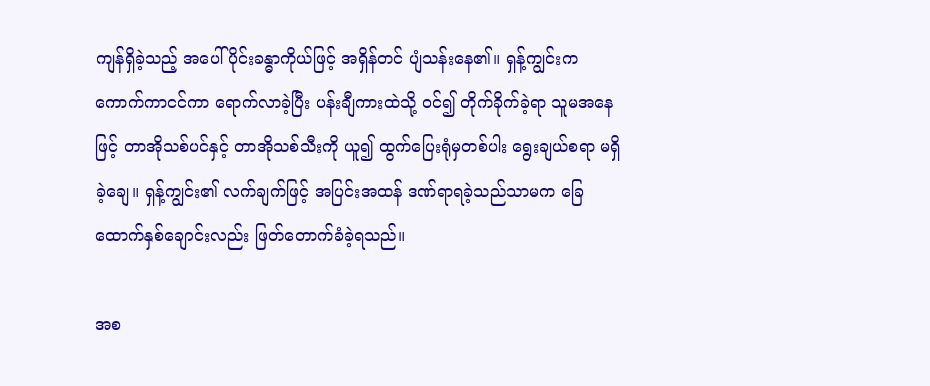ကျန်ရှိခဲ့သည့် အပေါ်ပိုင်းခန္ဓာကိုယ်ဖြင့် အရှိန်တင် ပျံသန်းနေ၏။ ရှန့်ကျွင်းက ကောက်ကာငင်ကာ ရောက်လာခဲ့ပြီး ပန်းချီကားထဲသို့ ဝင်၍ တိုက်ခိုက်ခဲ့ရာ သူမအနေဖြင့် တာအိုသစ်ပင်နှင့် တာအိုသစ်သီးကို ယူ၍ ထွက်ပြေးရုံမှတစ်ပါး ရွေးချယ်စရာ မရှိခဲ့ချေ။ ရှန့်ကျွင်း၏ လက်ချက်ဖြင့် အပြင်းအထန် ဒဏ်ရာရခဲ့သည်သာမက ခြေထောက်နှစ်ချောင်းလည်း ဖြတ်တောက်ခံခဲ့ရသည်။

အစ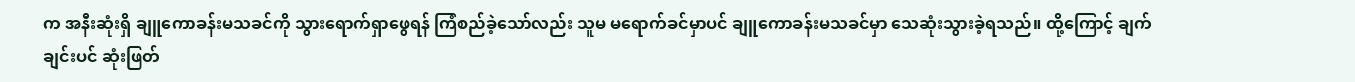က အနီးဆုံးရှိ ချူကောခန်းမသခင်ကို သွားရောက်ရှာဖွေရန် ကြံစည်ခဲ့သော်လည်း သူမ မရောက်ခင်မှာပင် ချူကောခန်းမသခင်မှာ သေဆုံးသွားခဲ့ရသည်။ ထို့ကြောင့် ချက်ချင်းပင် ဆုံးဖြတ်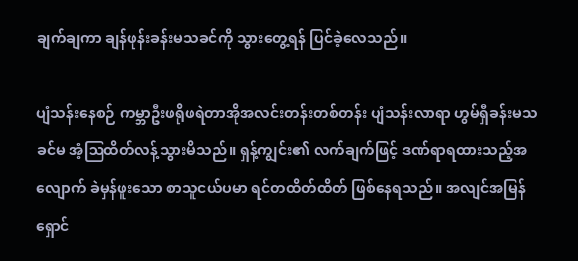ချက်ချကာ ချန်ဖုန်းခန်းမသခင်ကို သွားတွေ့ရန် ပြင်ခဲ့လေသည်။

ပျံသန်းနေစဉ် ကမ္ဘာဦးဖရိုဖရဲတာအိုအလင်းတန်းတစ်တန်း ပျံသန်းလာရာ ဟွမ်ရှီခန်းမသခင်မ အံ့ဩထိတ်လန့်သွားမိသည်။ ရှန့်ကျွင်း၏ လက်ချက်ဖြင့် ဒဏ်ရာရထားသည့်အလျောက် ခဲမှန်ဖူးသော စာသူငယ်ပမာ ရင်တထိတ်ထိတ် ဖြစ်နေရသည်။ အလျင်အမြန် ရှောင်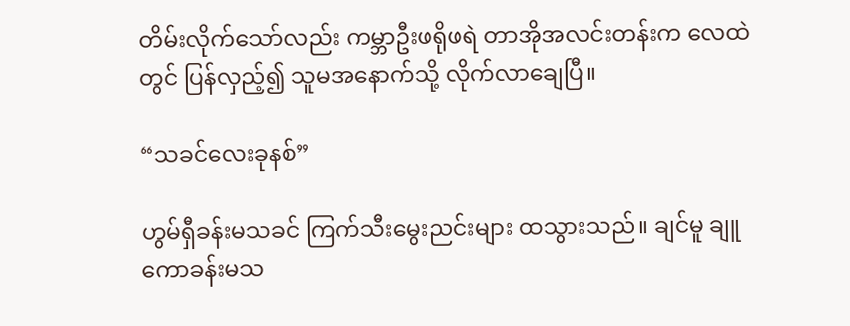တိမ်းလိုက်သော်လည်း ကမ္ဘာဦးဖရိုဖရဲ တာအိုအလင်းတန်းက လေထဲတွင် ပြန်လှည့်၍ သူမအနောက်သို့ လိုက်လာချေပြီ။

“သခင်လေးခုနစ်”

ဟွမ်ရှီခန်းမသခင် ကြက်သီးမွေးညင်းများ ထသွားသည်။ ချင်မူ ချူကောခန်းမသ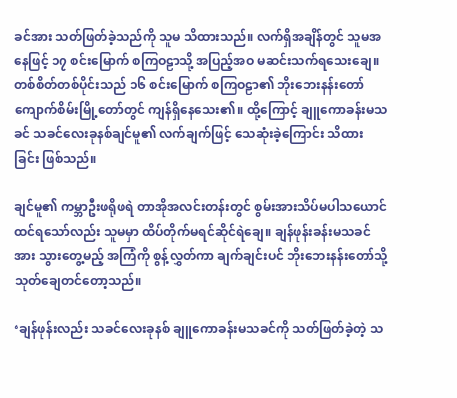ခင်အား သတ်ဖြတ်ခဲ့သည်ကို သူမ သိထားသည်။ လက်ရှိအချိန်တွင် သူမအနေဖြင့် ၁၇ စင်းမြောက် စကြဝဠာသို့ အပြည့်အဝ မဆင်းသက်ရသေးချေ။ တစ်စိတ်တစ်ပိုင်းသည် ၁၆ စင်းမြောက် စကြဝဠာ၏ ဘိုးဘေးနန်းတော် ကျောက်စိမ်းမြို့တော်တွင် ကျန်ရှိနေသေး၏။ ထို့ကြောင့် ချူကောခန်းမသခင် သခင်လေးခုနစ်ချင်မူ၏ လက်ချက်ဖြင့် သေဆုံးခဲ့ကြောင်း သိထားခြင်း ဖြစ်သည်။

ချင်မူ၏ ကမ္ဘာဦးဖရိုဖရဲ တာအိုအလင်းတန်းတွင် စွမ်းအားသိပ်မပါသယောင် ထင်ရသော်လည်း သူမမှာ ထိပ်တိုက်မရင်ဆိုင်ရဲ‌ချေ။ ချန်ဖုန်းခန်းမသခင်အား သွားတွေ့မည့် အကြံကို စွန့်လွှတ်ကာ ချက်ချင်းပင် ဘိုးဘေးနန်းတော်သို့ သုတ်ချေတင်တော့သည်။

‘ချန်ဖုန်းလည်း သခင်လေးခုနစ် ချူကောခန်းမသခင်ကို သတ်ဖြတ်ခဲ့တဲ့ သ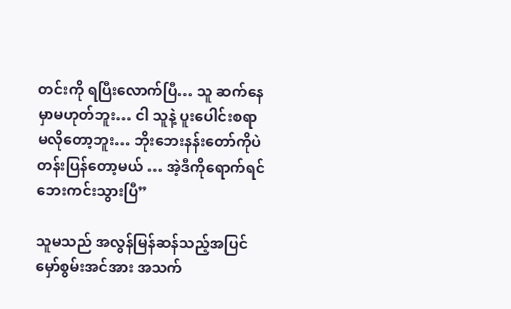တင်းကို ရပြီးလောက်ပြီ… သူ ဆက်နေမှာမဟုတ်ဘူး… ငါ သူနဲ့ ပူးပေါင်းစရာ မလိုတော့ဘူး… ဘိုးဘေးနန်းတော်ကိုပဲ တန်းပြန်တော့မယ် … အဲ့ဒီကိုရောက်ရင် ဘေးကင်းသွားပြီ”

သူမသည် အလွန်မြန်ဆန်သည့်အပြင် မှော်စွမ်းအင်အား အသက်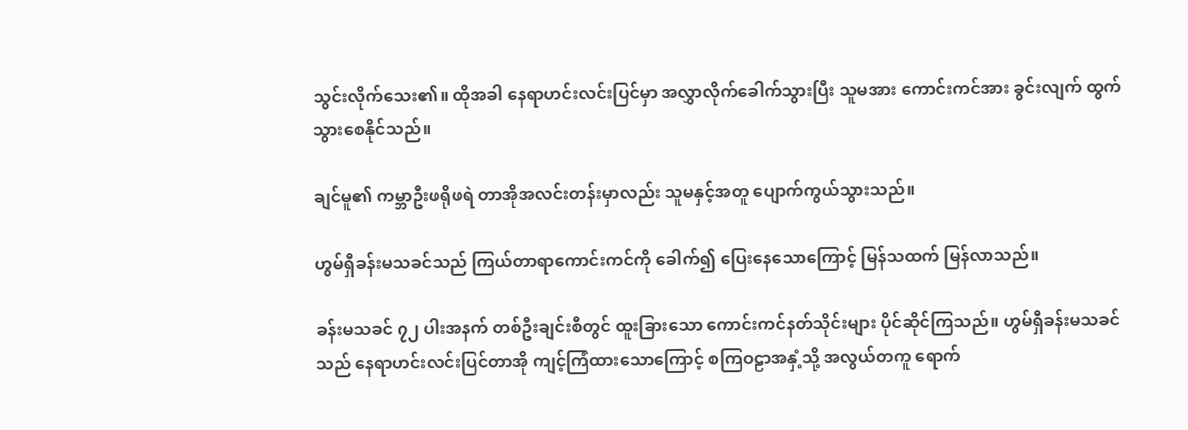သွင်းလိုက်သေး၏။ ထိုအခါ နေရာဟင်းလင်းပြင်မှာ အလွှာလိုက်ခေါက်သွားပြီး သူမအား ကောင်းကင်အား ခွင်းလျက် ထွက်သွားစေနိုင်သည်။

ချင်မူ၏ ကမ္ဘာဦးဖရိုဖရဲ တာအိုအလင်းတန်းမှာလည်း သူမနှင့်အတူ ပျောက်ကွယ်သွားသည်။

ဟွမ်ရှီခန်းမသခင်သည် ကြယ်တာရာကောင်းကင်ကို ခေါက်၍ ပြေးနေသောကြောင့် မြန်သထက် မြန်လာသည်။

ခန်းမသခင် ၇၂ ပါးအနက် တစ်ဦးချင်းစီတွင် ထူးခြားသော ကောင်းကင်နတ်သိုင်းများ ပိုင်ဆိုင်ကြသည်။ ဟွမ်ရှီခန်းမသခင်သည် နေရာဟင်းလင်းပြင်တာအို ကျင့်ကြံထားသောကြောင့် စကြဝဠာအနှံ့သို့ အလွယ်တကူ ရောက်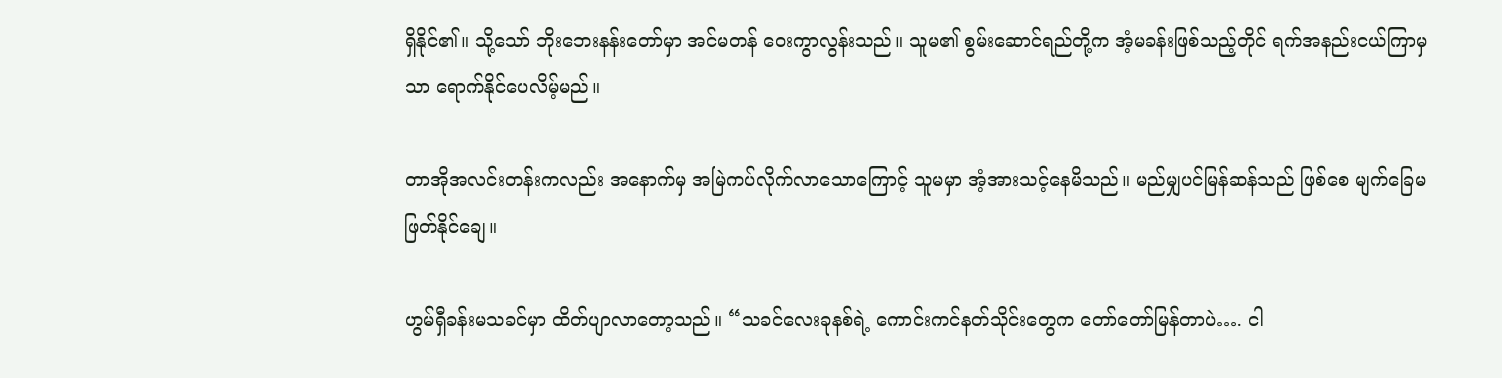ရှိနိုင်၏။ သို့သော် ဘိုးဘေးနန်းတော်မှာ အင်မတန် ဝေးကွာလွန်းသည်။ သူမ၏ စွမ်းဆောင်ရည်တို့က အံ့မခန်းဖြစ်သည့်တိုင် ရက်အနည်းငယ်ကြာမှသာ ရောက်နိုင်ပေလိမ့်မည်။

တာအိုအလင်းတန်းကလည်း အနောက်မှ အမြဲကပ်လိုက်လာသောကြောင့် သူမမှာ အံ့အားသင့်‌နေမိသည်။ မည်မျှပင်မြန်ဆန်သည် ဖြစ်စေ မျက်ခြေမဖြတ်နိုင်ချေ။

ဟွမ်ရှီခန်းမသခင်မှာ ထိတ်ပျာလာတော့သည်။ “သခင်လေးခုနစ်ရဲ့ ကောင်းကင်နတ်သိုင်းတွေက တော်တော်မြန်တာပဲ…. ငါ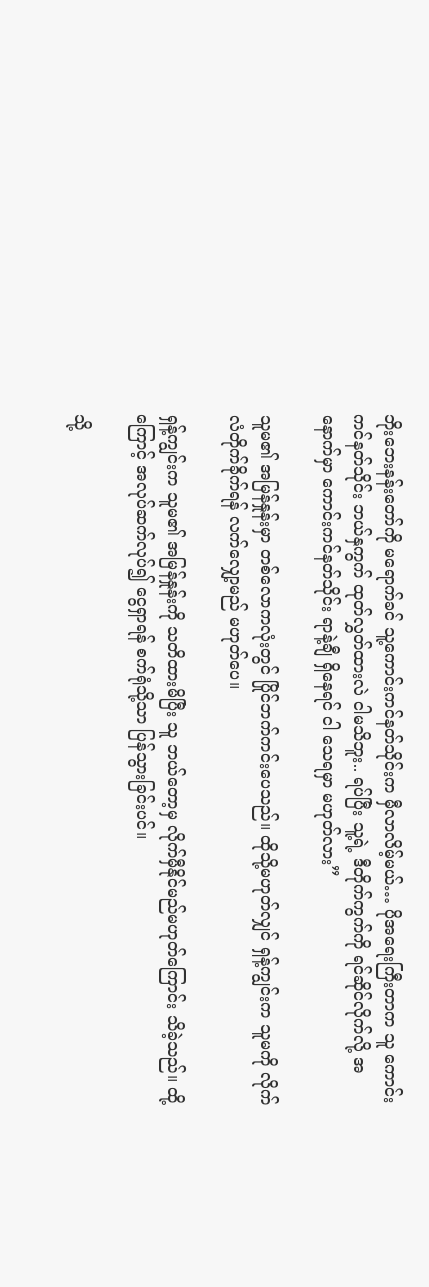ဘိုးဘေးနန်းတော်ကို မရောက်ခင် သူ့ကောင်းကင်နတ်သိုင်းက မှီလာလိမ့်မယ်… ပိုအရေးကြီးတာက သူ ကောင်းကင်နတ်သိုင်း ဘယ်နှကွက် ထုတ်လွှတ်ထားလဲ ငါမသိဘူး.. ရပ်ပြီး သူ့ရဲ့ ဒီတိုက်ကွက်ကို ရင်ဆိုင်လိုက်လို့ အနောက်မှာ ကောင်းကင်နတ်သိုင်း ရာနဲ့ချီ ရှိနေရင် ငါ သေရမှာ မဟုတ်လား”

သူမ၏ အမြန်နှုန်းမှာ တစ်လောကလုံးတွင် ပြိုင်ဘက်ကင်းပေသည်။ ထိုသို့မဟုတ်လျှင် ရှန့်ကျွင်းက သူမကို လိုက်လံတိုက်ခိုက်ရန် လက်လျှော့မည် မဟုတ်ပေ။

ရှန့်ကျွင်းက သူမ၏ အမြန်နှုန်းကို သတိထားမိပြီး သူ ဘယ်တော့မှ လိုက်မှီနိုင်မည်မဟုတ်ကြောင်း သိခဲ့သည်။ ထို့ကြောင့် အလုပ်ဆက်လုပ်၍ ငွေရှာရန် စက်ရုံသို့သာ ပြန်သွားခြင်းပင်။

သို့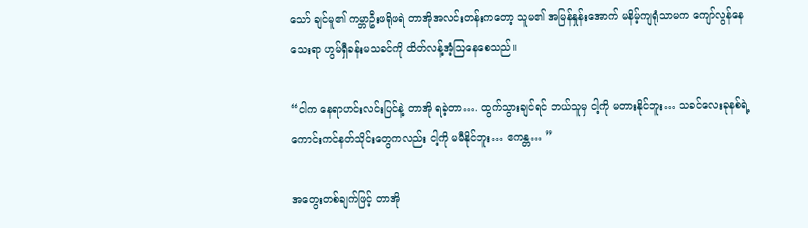သော် ချင်မူ၏ ကမ္ဘာဦးဖရိုဖရဲ တာအိုအလင်းတန်းက‌တော့ သူမ၏ အမြန်နှုန်းအောက် မနိမ့်ကျရုံသာမက ကျော်လွန်နေသေးရာ ဟွမ်ရှီခန်းမသခင်ကို ထိတ်လန့်အံ့ဩနေစေသည်။

“ငါက နေရာဟင်းလင်းပြင်နဲ့ တာအို ရခဲ့တာ…. ထွက်သွားချင်ရင် ဘယ်သူမှ ငါ့ကို မတားနိုင်ဘူး… သခင်လေးခုနစ်ရဲ့ ကောင်းကင်နတ်သိုင်းတွေကလည်း ငါ့ကို မမီနိုင်ဘူး… ဧကန္တ… ”

အတွေးတစ်ချက်ဖြင့် တာအို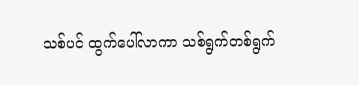သစ်ပင် ထွက်ပေါ်လာကာ သစ်ရွက်တစ်ရွက်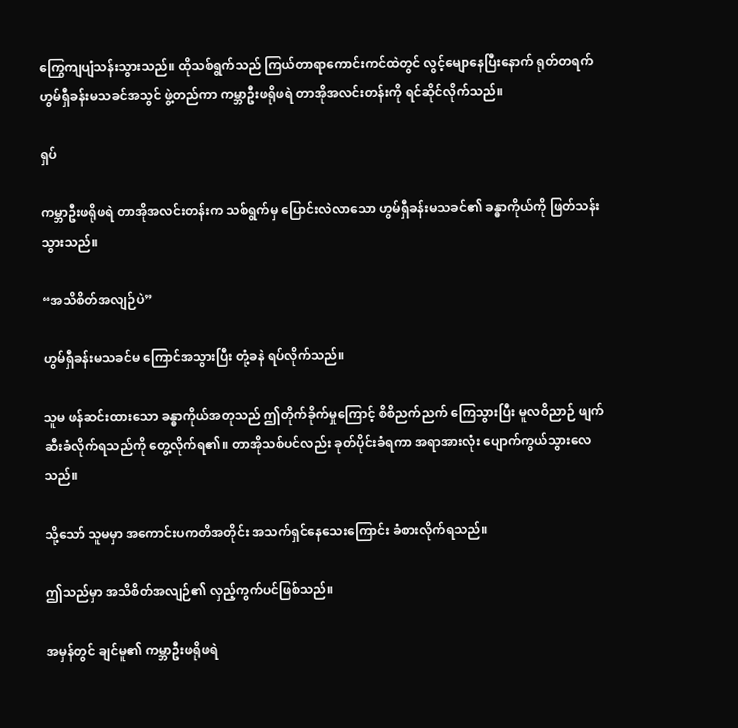ကြွေကျပျံသန်းသွားသည်။ ထိုသစ်ရွက်သည် ကြယ်တာရာကောင်းကင်ထဲတွင် လွင့်မျောနေပြီး‌နောက် ရုတ်တရက် ဟွမ်ရှီခန်းမသခင်အသွင် ဖွဲ့တည်ကာ ကမ္ဘာဦးဖရိုဖရဲ တာအိုအလင်းတန်းကို ရင်ဆိုင်လိုက်သည်။

ရှပ်

ကမ္ဘာဦးဖရိုဖရဲ တာအိုအလင်းတန်းက သစ်ရွက်မှ ပြောင်းလဲလာသော ဟွမ်ရှီခန်းမသခင်၏ ခန္ဓာကိုယ်ကို ဖြတ်သန်းသွားသည်။

“အသိစိတ်အလျဉ်ပဲ”

ဟွမ်ရှီခန်းမသခင်မ ကြောင်အသွားပြီး တုံ့ခနဲ ရပ်လိုက်သည်။

သူမ ဖန်ဆင်းထားသော ခန္ဓာကိုယ်အတုသည် ဤတိုက်ခိုက်မှုကြောင့် စိစိညက်ညက် ကြေသွားပြီး မူလဝိညာဉ် ဖျက်ဆီးခံလိုက်ရသည်ကို တွေ့လိုက်ရ၏။ တာအိုသစ်ပင်လည်း ခုတ်ပိုင်းခံရကာ အရာအားလုံး ပျောက်ကွယ်သွားလေသည်။

သို့သော် သူမမှာ အကောင်းပကတိအတိုင်း အသက်ရှင်နေသေးကြောင်း ခံစားလိုက်ရသည်။

ဤသည်မှာ အသိစိတ်အလျဉ်၏ လှည့်ကွက်ပင်ဖြစ်သည်။

အမှန်တွင် ချင်မူ၏ ကမ္ဘာဦးဖရိုဖရဲ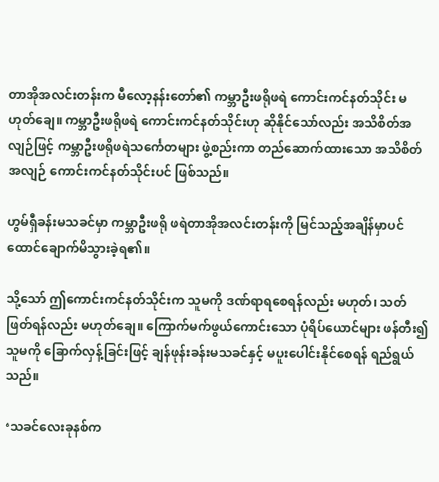တာအိုအလင်းတန်းက မီလော့နန်းတော်၏ ကမ္ဘာဦးဖရိုဖရဲ ကောင်းကင်နတ်သိုင်း မဟုတ်ချေ။ ကမ္ဘာဦးဖရိုဖရဲ ကောင်းကင်နတ်သိုင်းဟု ဆိုနိုင်သော်လည်း အသိစိတ်အလျဉ်ဖြင့် ကမ္ဘာဦးဖရိုဖရဲသင်္ကေတများ ဖွဲ့စည်းကာ တည်ဆောက်ထားသော အသိစိတ်အလျဉ် ကောင်းကင်နတ်သိုင်းပင် ဖြစ်သည်။

ဟွမ်ရှီခန်းမသခင်မှာ ကမ္ဘာဦးဖရို ဖရဲတာအိုအလင်းတန်းကို မြင်သည့်အချိန်မှာပင် ထောင်ချောက်မိသွားခဲ့ရ၏။

သို့သော် ဤကောင်းကင်နတ်သိုင်းက သူမကို ဒဏ်ရာရစေရန်လည်း မဟုတ်၊ သတ်ဖြတ်ရန်လည်း မဟုတ်ချေ။ ကြောက်မက်ဖွယ်ကောင်းသော ပုံရိပ်ယောင်များ ဖန်တီး၍ သူမကို ခြောက်လှန့်ခြင်းဖြင့် ချန်ဖုန်းခန်းမသခင်နှင့် မပူးပေါင်းနိုင်စေရန် ရည်ရွယ်သည်။

‘သခင်လေးခုနစ်က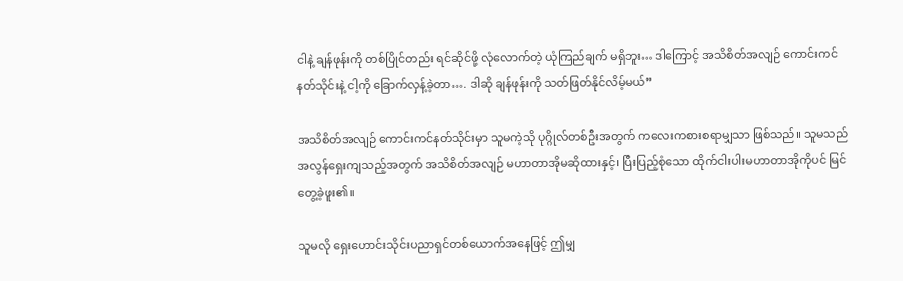ငါနဲ့ ချန်ဖုန်းကို တစ်ပြိုင်တည်း ရင်ဆိုင်ဖို့ လုံလောက်တဲ့ ယုံကြည်ချက် မရှိဘူး… ဒါကြောင့် အသိစိတ်အလျဉ် ကောင်းကင်နတ်သိုင်းနဲ့ ငါ့ကို ခြောက်လှန့်ခဲ့တာ…. ဒါဆို ချန်ဖုန်းကို သတ်ဖြတ်နိုင်လိမ့်မယ်”

အသိစိတ်အလျဉ် ကောင်းကင်နတ်သိုင်းမှာ သူမကဲ့သို ပုဂ္ဂိုလ်တစ်ဦးအတွက် ကလေးကစားစရာမျှသာ ဖြစ်သည်။ သူမသည် အလွန်ရှေးကျသည့်အတွက် အသိစိတ်အလျဉ် မဟာတာအိုမဆိုထားနှင့်၊ ပြီးပြည့်စုံသော ထိုက်ငါးပါးမဟာတာအိုကိုပင် မြင်တွေ့ခဲ့ဖူး၏။

သူမလို ရှေးဟောင်းသိုင်းပညာရှင်တစ်ယောက်အနေဖြင့် ဤမျှ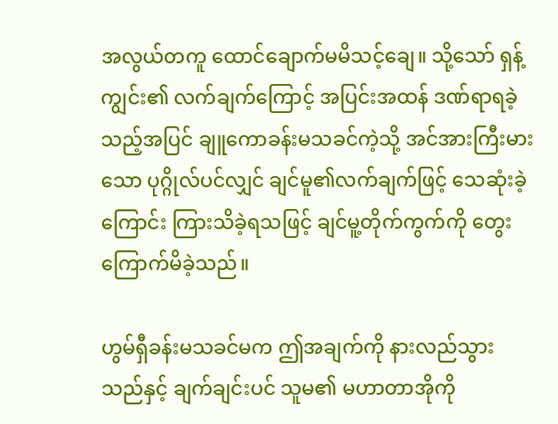အလွယ်တကူ ထောင်ချောက်မမိသင့်ချေ။ သို့သော် ရှန့်ကျွင်း၏ လက်ချက်ကြောင့် အပြင်းအထန် ဒဏ်ရာရခဲ့သည့်အပြင် ချူကောခန်းမသခင်ကဲ့သို့ အင်အားကြီးမားသော ပုဂ္ဂိုလ်ပင်လျှင် ချင်မူ၏လက်ချက်ဖြင့် သေဆုံးခဲ့ကြောင်း ကြားသိခဲ့ရသဖြင့် ချင်မူ့တိုက်ကွက်ကို တွေးကြောက်မိခဲ့သည်။

ဟွမ်ရှီခန်းမသခင်မက ဤအချက်ကို နားလည်သွားသည်နှင့် ချက်ချင်းပင် သူမ၏ မဟာတာအိုကို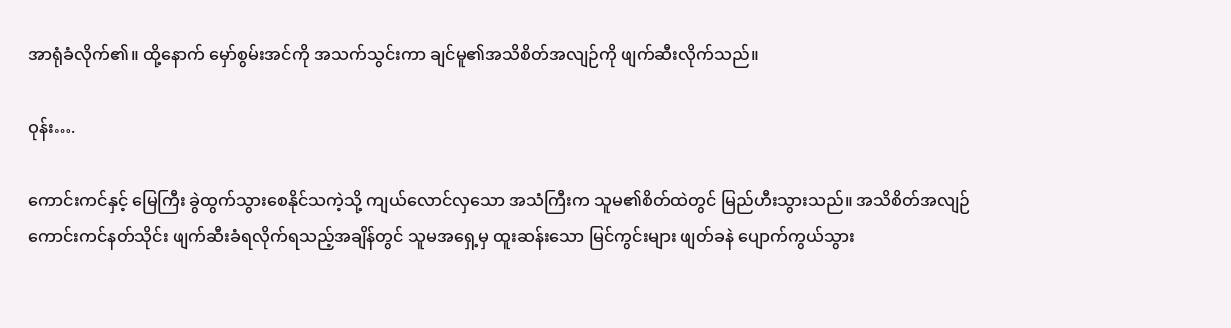အာရုံခံလိုက်၏။ ထို့နောက် မှော်စွမ်းအင်ကို အသက်သွင်းကာ ချင်မူ၏အသိစိတ်အလျဉ်ကို ဖျက်ဆီးလိုက်သည်။

ဝုန်း….

ကောင်းကင်နှင့် မြေကြီး ခွဲထွက်‌သွားစေနိုင်သကဲ့သို့ ကျယ်လောင်‌လှသော အသံကြီးက သူမ၏စိတ်ထဲတွင် မြည်ဟီးသွားသည်။ အသိစိတ်အလျဉ် ကောင်းကင်နတ်သိုင်း ဖျက်ဆီးခံရလိုက်ရသည့်အချိန်တွင် သူမအရှေ့မှ ထူးဆန်းသော မြင်ကွင်းများ ဖျတ်ခနဲ ပျောက်ကွယ်သွား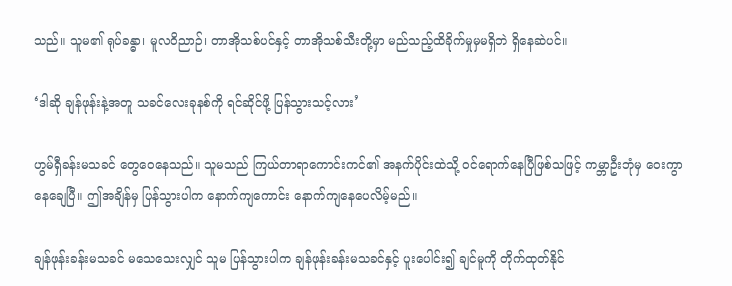သည်။ သူမ၏ ရုပ်ခန္ဓာ၊ မူလဝိညာဉ်၊ တာအိုသစ်ပင်နှင့် တာအိုသစ်သီးတို့မှာ မည်သည့်ထိခိုက်မှုမှမရှိဘဲ ရှိနေဆဲပင်။

‘ဒါဆို ချန်ဖုန်းနဲ့အတူ သခင်လေးခုနစ်ကို ရင်ဆိုင်ဖို့ ပြန်သွားသင့်လား’

ဟွမ်ရှီခန်းမသခင် တွေဝေ‌နေသည်။ သူမသည် ကြယ်တာရာကောင်းကင်၏ အနက်ပိုင်းထဲသို့ ဝင်ရောက်နေပြီဖြစ်သဖြင့် ကမ္ဘာဦးဘုံမှ ဝေးကွာနေချေပြီ။ ဤအချိန်မှ ပြန်သွားပါက နောက်ကျကောင်း နောက်ကျနေပေလိမ့်မည်။

ချန်ဖုန်းခန်းမသခင် မသေသေးလျှင် သူမ ပြန်သွားပါက ချန်ဖုန်းခန်းမသခင်နှင့် ပူးပေါင်း၍ ချင်မူကို တိုက်ထုတ်နိုင်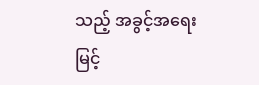သည့် အခွင့်အရေး မြင့်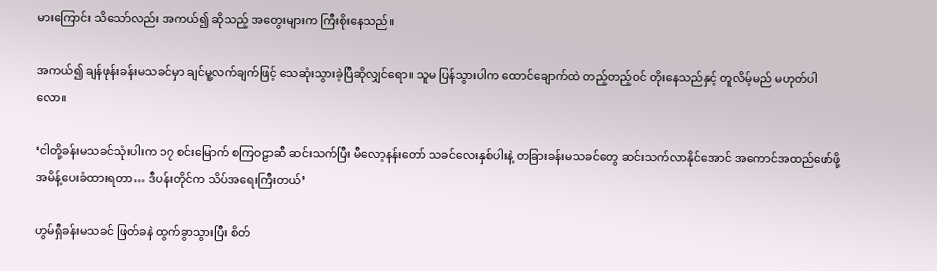မားကြောင်း သိသော်လည်း အကယ်၍ ဆိုသည့် အတွေးများက ကြီးစိုးနေသည်။

အကယ်၍ ချန်ဖုန်းခန်းမသခင်မှာ ချင်မူ့လက်ချက်ဖြင့် သေဆုံးသွားခဲ့ပြီဆိုလျှင်‌ရော။ သူမ ပြန်သွားပါက ထောင်ချောက်ထဲ တည့်တည့်၀င် တိုးနေသည်နှင့် တူလိမ့်မည် မဟုတ်ပါလော။

‘ငါတို့ခန်းမသခင်သုံးပါးက ၁၇ စင်းမြောက် စကြဝဠာဆီ ဆင်းသက်ပြီး မီလော့နန်းတော် သခင်လေးနှစ်ပါးနဲ့ တခြားခန်းမသခင်တွေ ဆင်းသက်လာနိုင်အောင် အကောင်အထည်ဖော်ဖို့ အမိန့်ပေးခံထားရတာ… ဒီပန်းတိုင်က သိပ်အရေးကြီးတယ်’

ဟွမ်ရှီခန်းမသခင် ဖြတ်ခနဲ ထွက်ခွာသွားပြီး စိတ်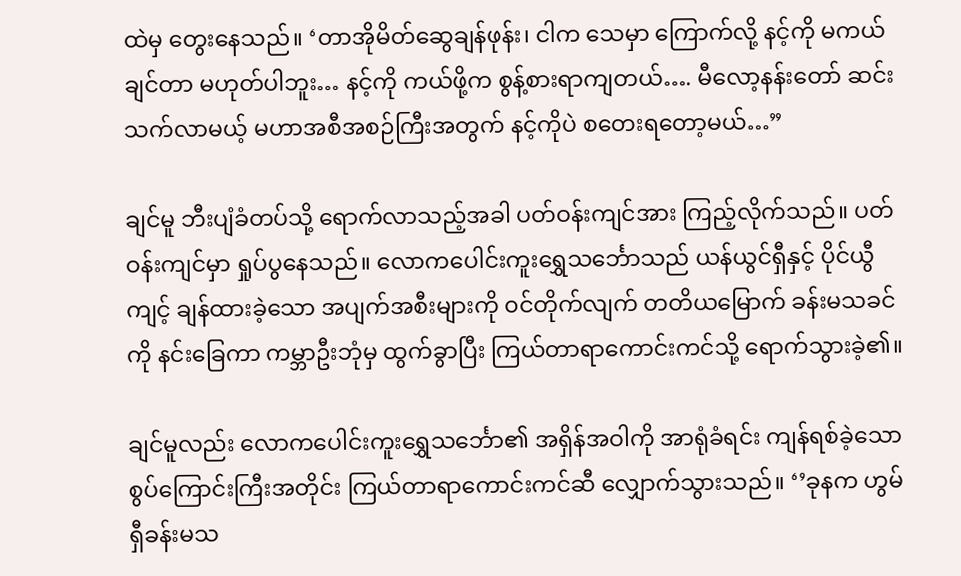ထဲမှ တွေးနေသည်။ ‘တာအိုမိတ်ဆွေချန်ဖုန်း၊ ငါက သေမှာ ကြောက်လို့ နင့်ကို မကယ်ချင်တာ မဟုတ်ပါဘူး… နင့်ကို ကယ်ဖို့က စွန့်စားရာကျတယ်…. မီလော့နန်းတော် ဆင်းသက်လာမယ့် မဟာအစီအစဉ်ကြီးအတွက် နင့်ကိုပဲ စတေးရတော့မယ်…”

ချင်မူ ဘီးပျံခံတပ်သို့ ရောက်လာသည့်အခါ ပတ်ဝန်းကျင်အား ကြည့်လိုက်သည်။ ပတ်ဝန်းကျင်မှာ ရှုပ်ပွနေသည်။ လောကပေါင်းကူးရွှေသင်္ဘောသည် ယန်ယွင်ရှီနှင့် ပိုင်ယွီကျင့် ချန်ထားခဲ့သော အပျက်အစီးများကို ၀င်တိုက်လျက် တတိယမြောက် ခန်းမသခင်ကို နင်းခြေကာ ကမ္ဘာဦးဘုံမှ ထွက်ခွာပြီး ကြယ်တာရာကောင်းကင်သို့ ရောက်သွားခဲ့၏။

ချင်မူလည်း လောကပေါင်းကူးရွှေသင်္ဘော၏ အရှိန်အဝါကို အာရုံခံရင်း ကျန်ရစ်ခဲ့သော စွပ်ကြောင်းကြီးအတိုင်း ကြယ်တာရာကောင်းကင်ဆီ လျှောက်သွားသည်။ ‘’ခုနက ဟွမ်ရှီခန်းမသ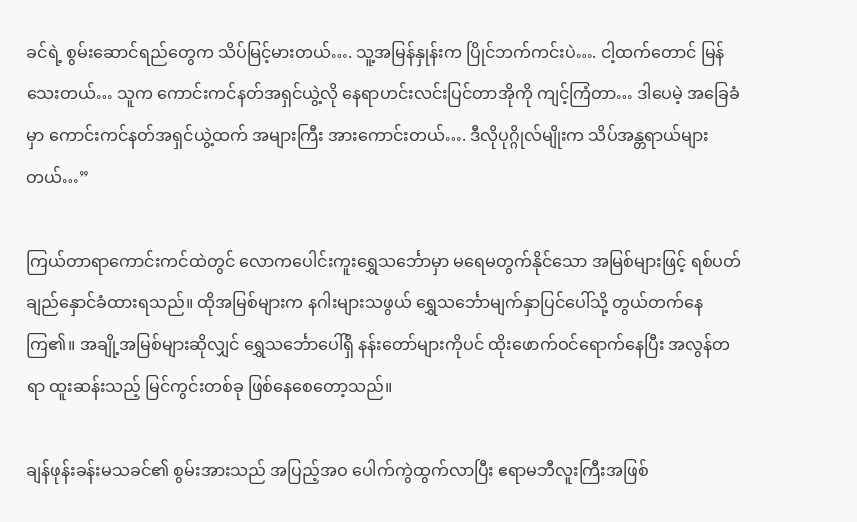ခင်ရဲ့ စွမ်းဆောင်‌ရည်တွေက သိပ်မြင့်မားတယ်…. သူ့အမြန်နှုန်းက ပြိုင်ဘက်ကင်းပဲ…. ငါ့ထက်တောင် မြန်သေးတယ်… သူက ကောင်းကင်နတ်အရှင်ယွဲ့လို နေရာဟင်းလင်းပြင်တာအိုကို ကျင့်ကြံတာ… ဒါပေမဲ့ အခြေခံမှာ ကောင်းကင်နတ်အရှင်ယွဲ့ထက် အများကြီး အားကောင်းတယ်…. ဒီလိုပုဂ္ဂိုလ်မျိုးက သိပ်အန္တရာယ်များတယ်…”

ကြယ်တာရာ‌ကောင်းကင်ထဲတွင် လောကပေါင်းကူးရွှေသင်္ဘောမှာ မရေမတွက်နိုင်သော အမြစ်များဖြင့် ရစ်ပတ်ချည်နှောင်ခံထားရသည်။ ထိုအမြစ်များက နဂါးများသဖွယ် ရွှေသင်္ဘောမျက်နှာပြင်ပေါ်သို့ တွယ်တက်နေကြ၏။ အချို့အမြစ်များဆိုလျှင် ရွှေသင်္ဘောပေါ်ရှိ နန်းတော်များကိုပင် ထိုးဖောက်ဝင်ရောက်နေပြီး အလွန်တရာ ထူးဆန်းသည့် မြင်ကွင်းတစ်ခု ဖြစ်နေစေတော့သည်။

ချန်ဖုန်းခန်းမသခင်၏ စွမ်းအားသည် အပြည့်အဝ ပေါက်ကွဲထွက်လာပြီး ဧရာမဘီလူးကြီးအဖြစ်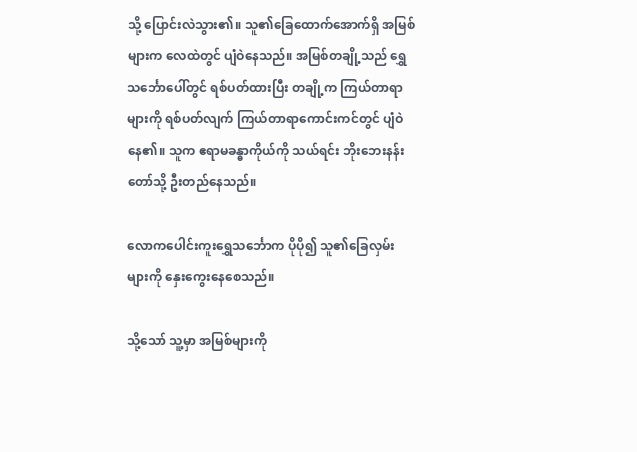သို့ ပြောင်းလဲသွား၏။ သူ၏ခြေထောက်အောက်ရှိ အမြစ်များက လေထဲတွင် ပျံဝဲနေသည်။ အမြစ်တချို့သည် ရွှေသင်္ဘောပေါ်တွင် ရစ်ပတ်ထားပြီး တချို့က ကြယ်တာရာများကို ရစ်ပတ်လျက် ကြယ်တာရာကောင်းကင်တွင် ပျံဝဲနေ၏။ သူက ဧရာမခန္ဓာကိုယ်ကို သယ်ရင်း ဘိုးဘေးနန်းတော်သို့ ဦးတည်နေသည်။

လောကပေါင်းကူးရွှေသင်္ဘောက ပိုပို၍ သူ၏ခြေလှမ်းများကို နှေးကွေးနေစေသည်။

သို့သော် သူ့မှာ အမြစ်များကို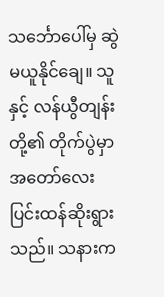သင်္ဘောပေါ်မှ ဆွဲမယူနိုင်ချေ။ သူနှင့် လန်ယွီတျန်းတို့၏ တိုက်ပွဲမှာ အတော်လေး ပြင်းထန်ဆိုးရွားသည်။ သနားက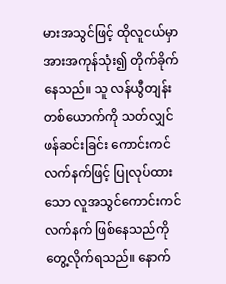မားအသွင်ဖြင့် ထိုလူငယ်မှာ အားအကုန်သုံး၍ တိုက်ခိုက်နေသည်။ သူ လန်ယွီတျန်း တစ်ယောက်ကို သတ်လျှင် ဖန်ဆင်းခြင်း ကောင်းကင်လက်နက်ဖြင့် ပြုလုပ်ထားသော လူအသွင်ကောင်းကင်လက်နက် ဖြစ်နေသည်ကို တွေ့လိုက်ရသည်။ နောက်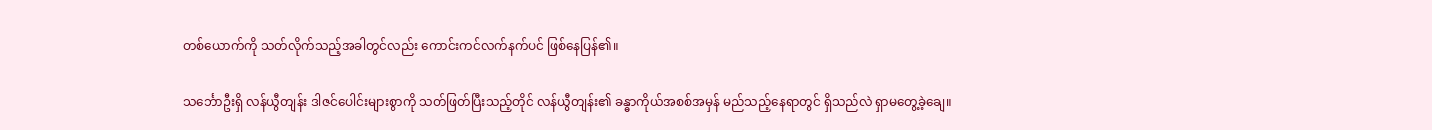တစ်ယောက်ကို သတ်လိုက်သည့်အခါတွင်လည်း ကောင်းကင်လက်နက်ပင် ဖြစ်နေပြန်၏။

သင်္ဘောဦးရှိ လန်ယွီတျန်း ဒါဇင်ပေါင်းများစွာကို သတ်ဖြတ်ပြီးသည့်တိုင် လန်ယွီတျန်း၏ ခန္ဓာကိုယ်အစစ်အမှန် မည်သည့်နေရာတွင် ရှိသည်လဲ ရှာမတွေ့ခဲ့ချေ။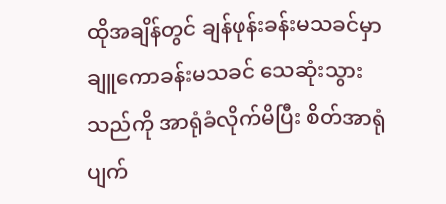ထိုအချိန်တွင် ချန်ဖုန်းခန်းမသခင်မှာ ချူကောခန်းမသခင် သေဆုံးသွားသည်ကို အာရုံခံလိုက်မိပြီး စိတ်အာရုံပျက်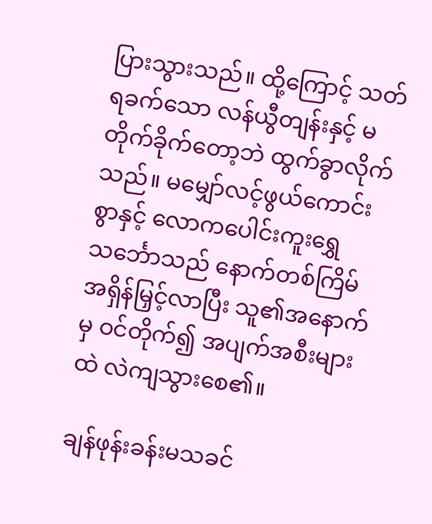ပြားသွားသည်။ ထို့ကြောင့် သတ်ရခက်သော လန်ယွီတျန်းနှင့် မတိုက်ခိုက်တော့ဘဲ ထွက်ခွာလိုက်သည်။ မမျှော်လင့်ဖွယ်ကောင်းစွာနှင့် လောကပေါင်းကူးရွှေသင်္ဘောသည် နောက်တစ်ကြိမ် အရှိန်မြှင့်လာပြီး သူ၏အနောက်မှ ဝင်တိုက်၍ အပျက်အစီးများထဲ လဲကျသွားစေ၏။

ချန်ဖုန်းခန်းမသခင်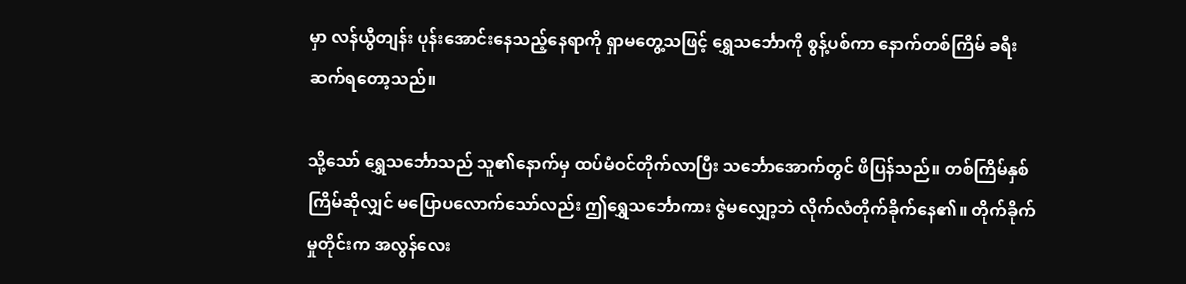မှာ လန်ယွီတျန်း ပုန်းအောင်းနေသည့်နေရာကို ရှာမတွေ့သဖြင့် ရွှေသင်္ဘောကို စွန့်ပစ်ကာ နောက်တစ်ကြိမ် ခရီးဆက်ရတော့သည်။

သို့သော် ရွှေသင်္ဘောသည် သူ၏နောက်မှ ထပ်မံဝင်တိုက်လာပြီး သင်္ဘောအောက်တွင် ဖိပြန်သည်။ တစ်ကြိမ်နှစ်ကြိမ်ဆိုလျှင် မပြောပလောက်သော်လည်း ဤရွှေသင်္ဘောကား ဇွဲမလျှော့ဘဲ လိုက်လံတိုက်ခိုက်‌နေ၏။ တိုက်ခိုက်မှုတိုင်းက အလွန်လေး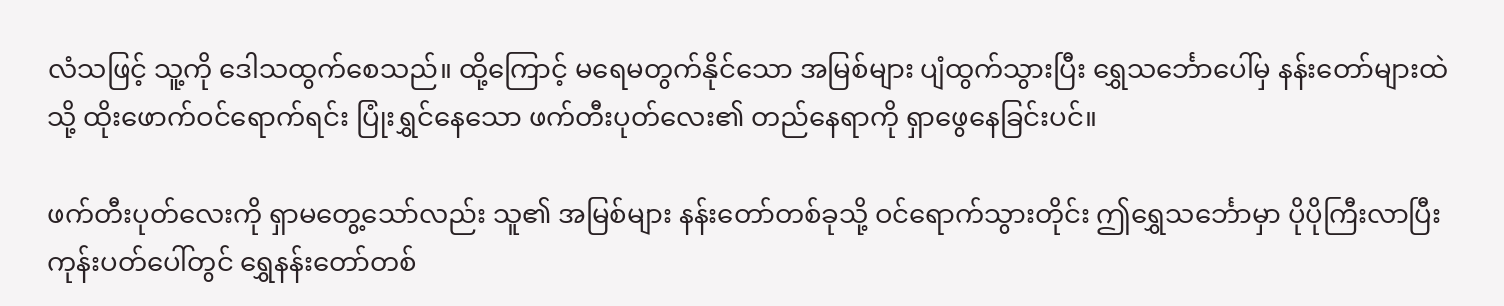လံသဖြင့် သူ့ကို ဒေါသထွက်စေသည်။ ထို့ကြောင့် မရေမတွက်နိုင်သော အမြစ်များ ပျံထွက်သွားပြီး ရွှေသင်္ဘောပေါ်မှ နန်းတော်များထဲသို့ ထိုးဖောက်ဝင်ရောက်ရင်း ပြုံးရွှင်နေသော ဖက်တီးပုတ်လေး၏ တည်နေရာကို ရှာဖွေနေခြင်းပင်။

ဖက်တီးပုတ်လေးကို ရှာမတွေ့သော်လည်း သူ၏ အမြစ်များ နန်းတော်တစ်ခုသို့ ဝင်ရောက်သွားတိုင်း ဤရွှေသင်္ဘောမှာ ပိုပိုကြီးလာပြီး ကုန်းပတ်ပေါ်တွင် ရွှေနန်းတော်တစ်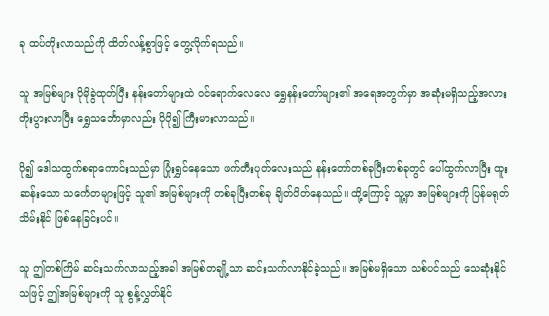ခု ထပ်တိုးလာသည်ကို ထိတ်လန့်စွာဖြင့် တွေ့လိုက်ရသည်။

သူ အမြစ်များ ပိုမိုခွဲထုတ်ပြီး နန်းတော်များထဲ ဝင်ရောက်လေလေ ရွှေနန်းတော်များ၏ အရေအတွက်မှာ အဆုံးမရှိသည့်အလား တိုးပွားလာပြီး ရွှေသင်္ဘောမှာလည်း ပိုပို၍ ကြီးမားလာသည်။

ပို၍ ဒေါသထွက်စရာကောင်းသည်မှာ ပြုံးရွှင်နေသော ဖက်တီးပုတ်လေးသည် နန်းတော်တစ်ခုပြီးတစ်ခုတွင် ပေါ်ထွက်လာပြီး ထူးဆန်းသော သင်္ကေတများဖြင့် သူ၏ အမြစ်များကို တစ်ခုပြီးတစ်ခု ချိတ်ပိတ်နေသည်။ ထို့ကြောင့် သူ့မှာ အမြစ်များကို ပြန်မရုတ်သိမ်းနိုင် ဖြစ်နေခြင်းပင်။

သူ ဤတစ်ကြိမ် ဆင်းသက်လာသည့်အခါ အမြစ်တချို့သာ ဆင်းသက်လာနိုင်ခဲ့သည်။ အမြစ်မရှိသော သစ်ပင်သည် သေဆုံးနိုင်သဖြင့် ဤအမြစ်များကို သူ စွန့်လွှတ်နိုင်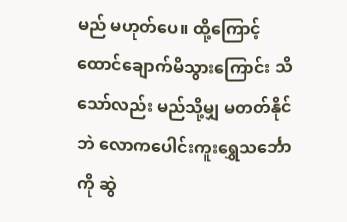မည် မဟုတ်ပေ။ ထို့ကြောင့် ထောင်ချောက်မိသွားကြောင်း သိသော်လည်း မည်သို့မျှ မတတ်နိုင်ဘဲ လောကပေါင်းကူးရွှေသင်္ဘောကို ဆွဲ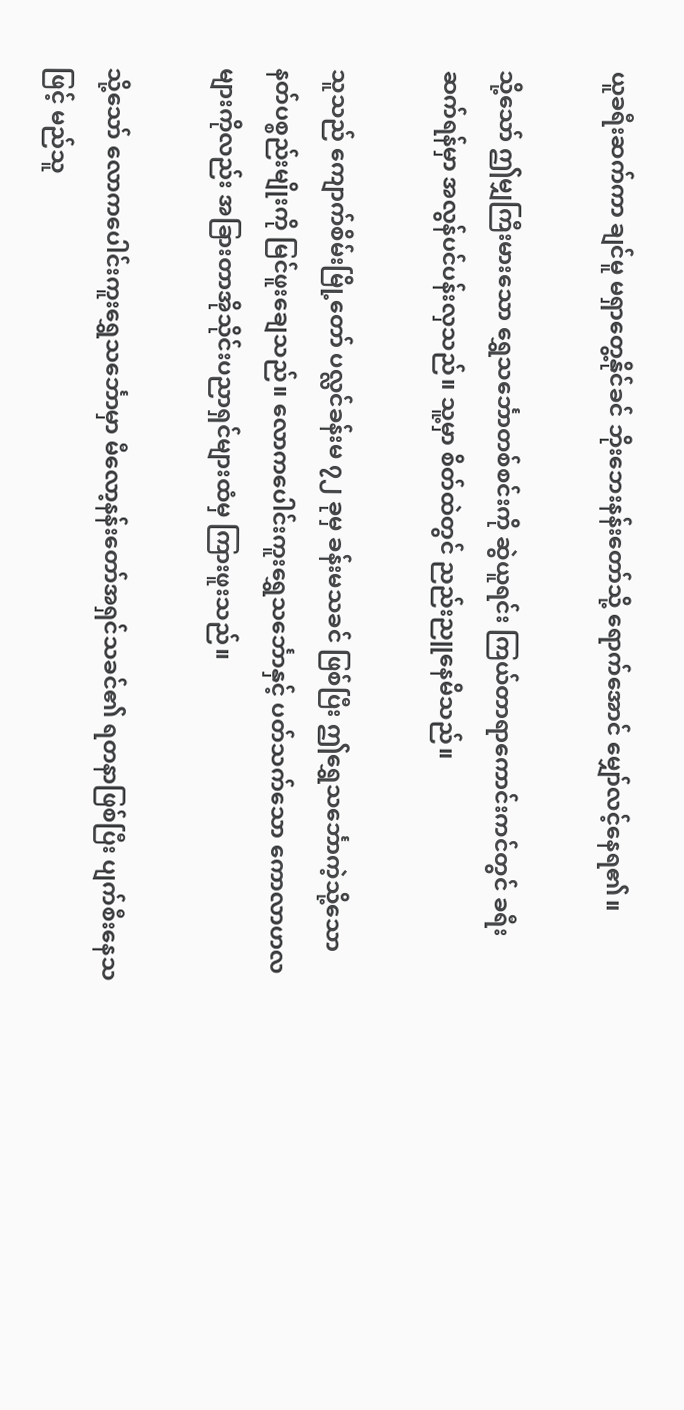ယူခရီးဆက်ကာ ချင်မူ မရှာတွေ့နိုင်ခင် ဘိုးဘေးနန်းတော်သို့ ရောက်အောင် မျှော်လင့်နေရ၏။

သို့သော် ဤမျှကြီးမားသော ရွှေသင်္ဘောတစ်စင်းကို ဆွဲယူရင်း ကြယ်တာရာကောင်းကင်တွင် ခရီးဆက်ရန်မှာ အလွန်ပင်ပန်းလှသည်။ သူ့မှာ စိတ်ထဲတွင် ညည်းညူနေမိသည်။

သူသည် ကျောက်စိမ်းမြို့တော် ပလ္လင်ခန်းမ ၇၂ ခုမှ ခန်းမသခင် ဖြစ်ပြီး ဤရွှေသင်္ဘောကဲ့သို့သော နတ်ပစ္စည်းမျိုးကို မြင်ဖူးချေသည်။ လောကပေါင်းကူးရွှေသင်္ဘောနှင့် ပတ်သက်သော ကောလာဟလများကိုလည်း အခြားတာအိုသိုင်းပညာရှင်များထံမှ ကြားဖူးသည်။

သို့သော် လောကပေါင်းကူးရွှေသင်္ဘောမှာ မီလော့နန်းတော်အရှင်သခင်၏ ရတနာဖြစ်ပြီး ပျက်စီးနေသဖြင့် မည်သူ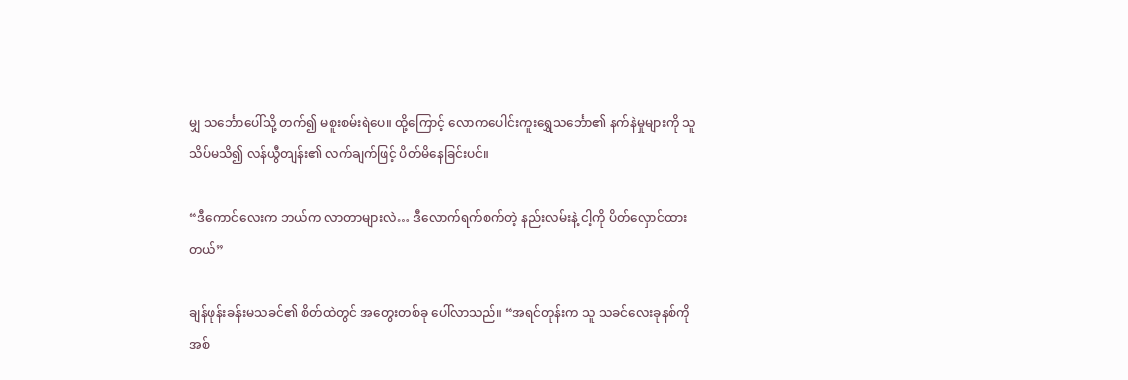မျှ သင်္ဘောပေါ်သို့ တက်၍ မစူးစမ်းရဲပေ။ ထို့ကြောင့် လောကပေါင်းကူးရွှေသင်္ဘော၏ နက်နဲမှုများကို သူ သိပ်မသိ၍ လန်ယွီတျန်း၏ လက်ချက်ဖြင့် ပိတ်မိနေခြင်းပင်။

“ဒီကောင်လေးက ဘယ်က လာတာများလဲ… ဒီလောက်ရက်စက်တဲ့ နည်းလမ်းနဲ့ ငါ့ကို ပိတ်လှောင်ထားတယ်”

ချန်ဖုန်းခန်းမသခင်၏ စိတ်ထဲတွင် အတွေးတစ်ခု ပေါ်လာသည်။ “အရင်တုန်းက သူ သခင်လေးခုနစ်ကို အစ်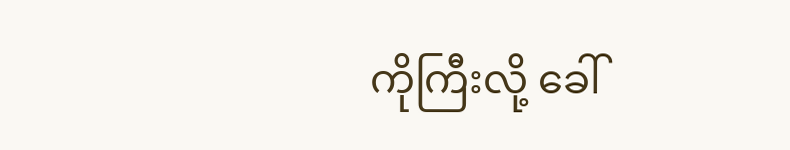ကိုကြီးလို့ ခေါ်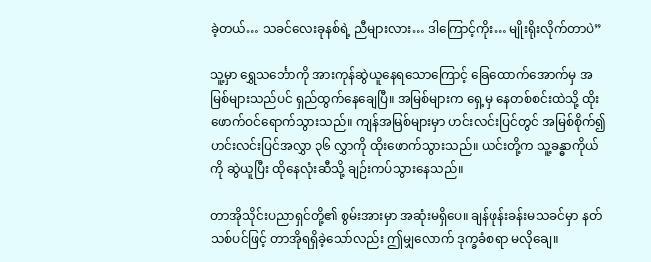ခဲ့တယ်… သခင်လေးခုနစ်ရဲ့ ညီများလား… ဒါကြောင့်ကိုး… မျိုးရိုးလိုက်တာပဲ”

သူ့မှာ ရွှေသင်္ဘောကို အားကုန်ဆွဲယူ‌နေရသောကြောင့် ခြေထောက်အောက်မှ အမြစ်များသည်ပင် ရှည်ထွက်နေချေပြီ။ အမြစ်များက ရှေ့မှ နေတစ်စင်းထဲသို့ ထိုးဖောက်ဝင်ရောက်သွားသည်။ ကျန်အမြစ်များမှာ ဟင်းလင်းပြင်တွင် အမြစ်စိုက်၍ ဟင်းလင်းပြင်အလွှာ ၃၆ လွှာကို ထိုးဖောက်သွားသည်။ ယင်းတို့က သူ့ခန္ဓာကိုယ်ကို ဆွဲယူပြီး ထိုနေလုံးဆီသို့ ချဉ်းကပ်သွားနေသည်။

တာအိုသိုင်းပညာရှင်တို့၏ စွမ်းအားမှာ အဆုံးမရှိပေ။ ချန်ဖုန်းခန်းမသခင်မှာ နတ်သစ်ပင်ဖြင့် တာအိုရရှိခဲ့သော်လည်း ဤမျှလောက် ဒုက္ခခံစရာ မလိုချေ။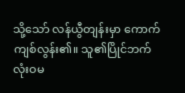သို့သော် လန်ယွီတျန်းမှာ ကောက်ကျစ်လွန်း၏။ သူ၏ပြိုင်ဘက် လုံးဝမ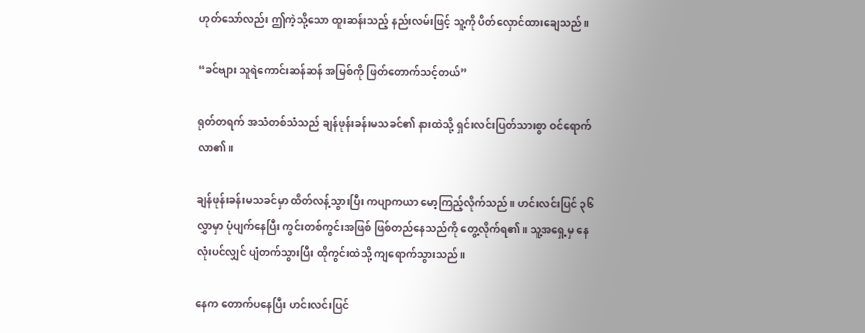ဟုတ်သော်လည်း ဤကဲ့သို့သော ထူးဆန်းသည့် နည်းလမ်းဖြင့် သူ့ကို ပိတ်လှောင်‌ထားချေသည်။

“ခင်ဗျား သူရဲကောင်းဆန်ဆန် အမြစ်ကို ဖြတ်တောက်သင့်တယ်”

ရုတ်တရက် အသံတစ်သံသည် ချန်ဖုန်းခန်းမသခင်၏ နားထဲသို့ ရှင်းလင်းပြတ်သားစွာ ဝင်ရောက်လာ၏။

ချန်ဖုန်းခန်းမသခင်မှာ ထိတ်လန့်သွားပြီး ကပျာကယာ မော့ကြည့်လိုက်သည်။ ဟင်းလင်းပြင် ၃၆ လွှာမှာ ပုံပျက်နေပြီး ကွင်းတစ်ကွင်းအဖြစ် ဖြစ်တည်နေသည်ကို တွေ့လိုက်ရ၏။ သူ့အရှေ့မှ နေလုံးပင်လျှင် ပျံတက်သွားပြီး ထိုကွင်းထဲသို့ ကျရောက်သွားသည်။

နေက တောက်ပနေပြီး ဟင်းလင်းပြင်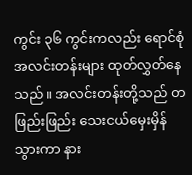ကွင်း ၃၆ ကွင်းကလည်း ရောင်စုံအလင်းတန်းများ ထုတ်လွှတ်နေသည်။ အလင်းတန်းတို့သည် တဖြည်းဖြည်း သေးငယ်မှေးမှိန်သွားကာ နား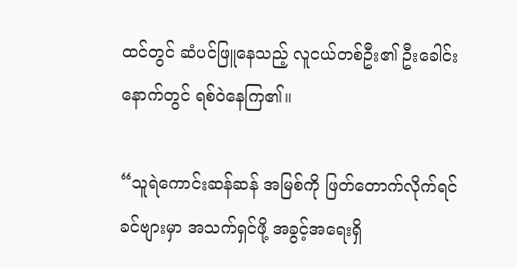ထင်တွင် ဆံပင်ဖြူနေသည့် လူငယ်တစ်ဦး၏ ဦးခေါင်းနောက်တွင် ရစ်ဝဲနေကြ၏။

“သူရဲကောင်းဆန်ဆန် အမြစ်ကို ဖြတ်တောက်လိုက်ရင် ခင်ဗျားမှာ အသက်ရှင်ဖို့ အခွင့်အရေးရှိ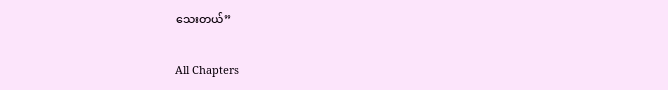သေးတယ်”

All Chapters